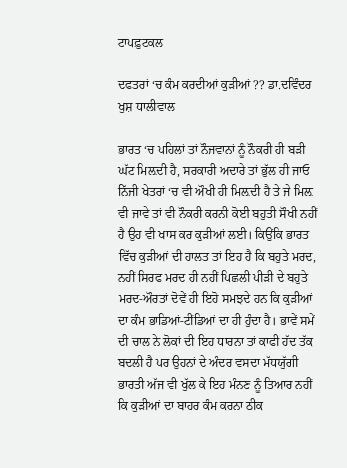ਟਾਪਫ਼ੁਟਕਲ

ਦਫਤਰਾਂ ‘ਚ ਕੰਮ ਕਰਦੀਆਂ ਕੁੜੀਆਂ ?? ਡਾ.ਦਵਿੰਦਰ ਖੁਸ਼ ਧਾਲੀਵਾਲ

ਭਾਰਤ ‘ਚ ਪਹਿਲਾਂ ਤਾਂ ਨੌਜਵਾਨਾਂ ਨੂੰ ਨੌਕਰੀ ਹੀ ਬੜੀ ਘੱਟ ਮਿਲ਼ਦੀ ਹੈ, ਸਰਕਾਰੀ ਅਦਾਰੇ ਤਾਂ ਭੁੱਲ ਹੀ ਜਾਓ ਨਿੱਜੀ ਖੇਤਰਾਂ ‘ਚ ਵੀ ਔਖੀ ਹੀ ਮਿਲ਼ਦੀ ਹੈ ਤੇ ਜੇ ਮਿਲ਼ ਵੀ ਜਾਵੇ ਤਾਂ ਵੀ ਨੌਕਰੀ ਕਰਨੀ ਕੋਈ ਬਹੁਤੀ ਸੌਖੀ ਨਹੀਂ ਹੈ ਉਹ ਵੀ ਖਾਸ ਕਰ ਕੁੜੀਆਂ ਲਈ। ਕਿਉਂਕਿ ਭਾਰਤ ਵਿੱਚ ਕੁੜੀਆਂ ਦੀ ਹਾਲਤ ਤਾਂ ਇਹ ਹੈ ਕਿ ਬਹੁਤੇ ਮਰਦ, ਨਹੀਂ ਸਿਰਫ ਮਰਦ ਹੀ ਨਹੀਂ ਪਿਛਲੀ ਪੀੜੀ ਦੇ ਬਹੁਤੇ ਮਰਦ-ਔਰਤਾਂ ਦੋਵੇਂ ਹੀ ਇਹੋ ਸਮਝਦੇ ਹਨ ਕਿ ਕੁੜੀਆਂ ਦਾ ਕੰਮ ਭਾਡਿਆਂ-ਟੀਂਡਿਆਂ ਦਾ ਹੀ ਹੁੰਦਾ ਹੈ। ਭਾਵੇਂ ਸਮੇਂ ਦੀ ਚਾਲ ਨੇ ਲੋਕਾਂ ਦੀ ਇਹ ਧਾਰਨਾ ਤਾਂ ਕਾਫੀ ਹੱਦ ਤੱਕ ਬਦਲੀ ਹੈ ਪਰ ਉਹਨਾਂ ਦੇ ਅੰਦਰ ਵਸਦਾ ਮੱਧਯੁੱਗੀ ਭਾਰਤੀ ਅੱਜ ਵੀ ਖੁੱਲ ਕੇ ਇਹ ਮੰਨਣ ਨੂੰ ਤਿਆਰ ਨਹੀਂ ਕਿ ਕੁੜੀਆਂ ਦਾ ਬਾਹਰ ਕੰਮ ਕਰਨਾ ਠੀਕ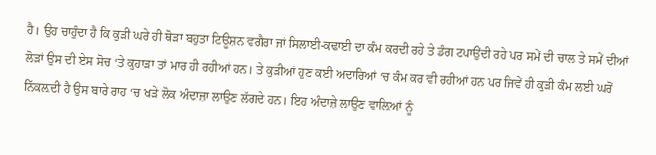ਹੈ। ਉਹ ਚਾਹੁੰਦਾ ਹੈ ਕਿ ਕੁੜੀ ਘਰੇ ਹੀ ਥੋੜਾ ਬਹੁਤਾ ਟਿਊਸ਼ਨ ਵਗੈਰਾ ਜਾਂ ਸਿਲਾਈ-ਕਢਾਈ ਦਾ ਕੰਮ ਕਰਦੀ ਰਹੇ ਤੇ ਡੰਗ ਟਪਾਉਂਦੀ ਰਹੇ ਪਰ ਸਮੇਂ ਦੀ ਚਾਲ ਤੇ ਸਮੇਂ ਦੀਆਂ ਲੋੜਾਂ ਉਸ ਦੀ ਏਸ ਸੋਚ ‘ਤੇ ਕੁਹਾੜਾ ਤਾਂ ਮਾਰ ਹੀ ਰਹੀਆਂ ਹਨ। ਤੇ ਕੁੜੀਆਂ ਹੁਣ ਕਈ ਅਦਾਰਿਆਂ ‘ਚ ਕੰਮ ਕਰ ਵੀ ਰਹੀਆਂ ਹਨ ਪਰ ਜਿਵੇਂ ਹੀ ਕੁੜੀ ਕੰਮ ਲਈ ਘਰੋਂ ਨਿੱਕਲ਼ਦੀ ਹੈ ਉਸ ਬਾਰੇ ਰਾਹ ‘ਚ ਖੜੇ ਲੋਕ ਅੰਦਾਜ਼ਾ ਲਾਉਣ ਲੱਗਦੇ ਹਨ। ਇਹ ਅੰਦਾਜ਼ੇ ਲਾਉਣ ਵਾਲ਼ਿਆਂ ਨੂੰ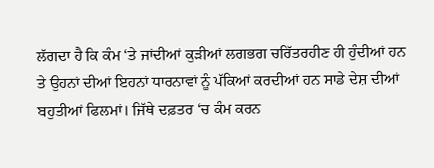ਲੱਗਦਾ ਹੈ ਕਿ ਕੰਮ ‘ਤੇ ਜਾਂਦੀਆਂ ਕੁੜੀਆਂ ਲਗਭਗ ਚਰਿੱਤਰਹੀਣ ਹੀ ਹੁੰਦੀਆਂ ਹਨ ਤੇ ਉਹਨਾਂ ਦੀਆਂ ਇਹਨਾਂ ਧਾਰਨਾਵਾਂ ਨੂੰ ਪੱਕਿਆਂ ਕਰਦੀਆਂ ਹਨ ਸਾਡੇ ਦੇਸ਼ ਦੀਆਂ ਬਹੁਤੀਆਂ ਫਿਲਮਾਂ। ਜਿੱਥੇ ਦਫ਼ਤਰ ‘ਚ ਕੰਮ ਕਰਨ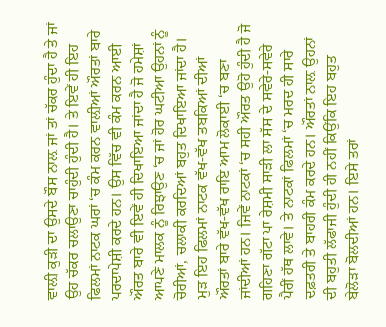ਵਾਲ਼ੀ ਕੁੜੀ ਦਾ ਉਸਦੇ ਬੌਸ ਨਾਲ਼ ਜਾਂ ਤਾਂ ਚੱਕਰ ਹੁੰਦਾ ਹੈ ਤੇ ਜਾਂ ਉਹ ਚੱਕਰ ਚਲਾਉਣਾ ਚਾਹੁੰਦੀ ਹੁੰਦੀ ਹੈ। ਤੇ ਇਵੇਂ ਹੀ ਇਹ ਫਿਲਮਾਂ ਨਾਟਕ ਘਰਾਂ ‘ਚ ਕੰਮ ਕਰਨ ਵਾਲ਼ੀਆਂ ਔਰਤਾਂ ਬਾਰੇ ਪਰਦਾਪੇਸ਼ੀ ਕਰਦੇ ਹਨ। ਉਸ ਵਿੱਚ ਵੀ ਕੰਮ ਕਰਨ ਆਈ ਔਰਤ ਬਾਰੇ ਵੀ ਇਵੇਂ ਹੀ ਦਿਖਾਇਆ ਜਾਂਦਾ ਹੈ ਜੋ ਹਮੇਸ਼ਾਂ ਆਪਣੇ ਮਾਲਕ ਨੂੰ ਰਿਝਾਉਣ ‘ਚ ਜਾਂ ਹੋਰ ਘਟੀਆ ਉਹਨਾਂ ਨੂੰ ਚੋਰੀਆਂ, ਚਲਾਕੀ ਕਰਦਿਆਂ ਬਹੁਤ ਦਿਖਾਇਆ ਜਾਂਦਾ ਹੈ। ਮੁੜ ਇਹ ਫਿਲਮਾਂ ਨਾਟਕ ਵੱਖ-ਵੱਖ ਤਬਕਿਆਂ ਦੀਆਂ ਔਰਤਾਂ ਬਾਰੇ ਵੱਖ-ਵੱਖ ਰਾਇ ਆਮ ਲੋਕਾਈ ‘ਚ ਬਣਾ ਜਾਂਦੀਆਂ ਹਨ। ਜਿਵੇਂ ਨਾਟਕਾਂ ‘ਚ ਸਹੀ ਔਰਤ ਉਹੋ ਹੁੰਦੀ ਹੈ ਜੋ ਗਹਿਣਾ ਗੱਟਾ ਪਾ ਰੇਸ਼ਮੀ ਸਾੜੀ ਲਾ ਸੱਸ ਦੇ ਸਵੇਰੇ-ਸਵੇਰੇ ਪੈਰੀਂ ਹੱਥ ਲਾਵੇ। ਤੇ ਨਾਟਕਾਂ ਫਿਲਮਾਂ ‘ਚ ਮਰਦ ਹੀ ਸਾਰੇ ਦਫ਼ਤਰੀ ਤੇ ਬਾਹਰੀ ਕੰਮ ਕਰਦੇ ਹਨ। ਔਰਤਾਂ ਨਾਲ਼ ਉਹਨਾਂ ਦੀ ਬਹੁਤੀ ਲੱਫਾਜੀ ਹੁੰਦੀ ਹੀ ਨਹੀਂ ਕਿਉਂਕਿ ਇਹ ਬਹੁਤ ਬੇਲੋੜਾ ਬੋਲਦੀਆਂ ਹਨ। ਇਸੇ ਤਰਾਂ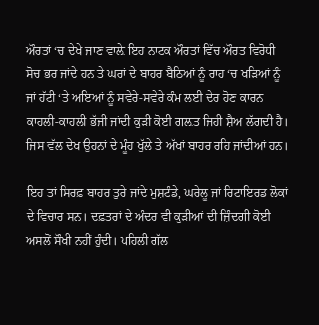ਔਰਤਾਂ ‘ਚ ਦੇਖੇ ਜਾਣ ਵਾਲ਼ੇ ਇਹ ਨਾਟਕ ਔਰਤਾਂ ਵਿੱਚ ਔਰਤ ਵਿਰੋਧੀ ਸੋਚ ਭਰ ਜਾਂਦੇ ਹਨ ਤੇ ਘਰਾਂ ਦੇ ਬਾਹਰ ਬੈਠਿਆਂ ਨੂੰ ਰਾਹ ‘ਚ ਖੜਿਆਂ ਨੂੰ ਜਾਂ ਹੱਟੀ ‘ਤੇ ਅਇਆਂ ਨੂੰ ਸਵੇਰੇ-ਸਵੇਰੇ ਕੰਮ ਲਈ ਦੇਰ ਹੋਣ ਕਾਰਨ ਕਾਹਲੀ-ਕਾਹਲੀ ਭੱਜੀ ਜਾਂਦੀ ਕੁੜੀ ਕੋਈ ਗਲ਼ਤ ਜਿਹੀ ਸ਼ੈਅ ਲੱਗਦੀ ਹੈ। ਜਿਸ ਵੱਲ ਦੇਖ ਉਹਨਾਂ ਦੇ ਮੂੰਹ ਖੁੱਲੇ ਤੇ ਅੱਖਾਂ ਬਾਹਰ ਰਹਿ ਜਾਂਦੀਆਂ ਹਨ।

ਇਹ ਤਾਂ ਸਿਰਫ਼ ਬਾਹਰ ਤੁਰੇ ਜਾਂਦੇ ਮੁਸ਼ਟੰਡੇ, ਘਰੇਲੂ ਜਾਂ ਰਿਟਾਇਰਡ ਲੋਕਾਂ ਦੇ ਵਿਚਾਰ ਸਨ। ਦਫ਼ਤਰਾਂ ਦੇ ਅੰਦਰ ਵੀ ਕੁੜੀਆਂ ਦੀ ਜ਼ਿੰਦਗੀ ਕੋਈ ਅਸਲੋਂ ਸੌਖੀ ਨਹੀਂ ਹੁੰਦੀ। ਪਹਿਲੀ ਗੱਲ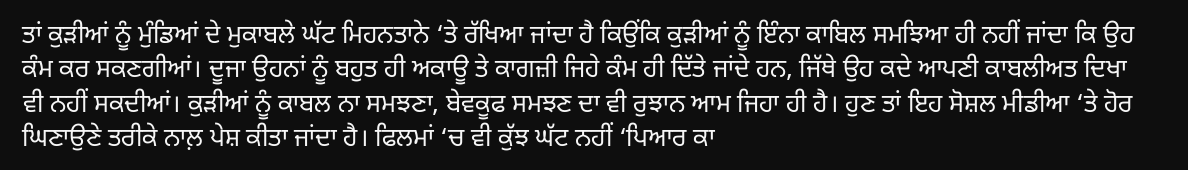ਤਾਂ ਕੁੜੀਆਂ ਨੂੰ ਮੁੰਡਿਆਂ ਦੇ ਮੁਕਾਬਲੇ ਘੱਟ ਮਿਹਨਤਾਨੇ ‘ਤੇ ਰੱਖਿਆ ਜਾਂਦਾ ਹੈ ਕਿਉਂਕਿ ਕੁੜੀਆਂ ਨੂੰ ਇੰਨਾ ਕਾਬਿਲ ਸਮਝਿਆ ਹੀ ਨਹੀਂ ਜਾਂਦਾ ਕਿ ਉਹ ਕੰਮ ਕਰ ਸਕਣਗੀਆਂ। ਦੂਜਾ ਉਹਨਾਂ ਨੂੰ ਬਹੁਤ ਹੀ ਅਕਾਊ ਤੇ ਕਾਗਜ਼ੀ ਜਿਹੇ ਕੰਮ ਹੀ ਦਿੱਤੇ ਜਾਂਦੇ ਹਨ, ਜਿੱਥੇ ਉਹ ਕਦੇ ਆਪਣੀ ਕਾਬਲੀਅਤ ਦਿਖਾ ਵੀ ਨਹੀਂ ਸਕਦੀਆਂ। ਕੁੜੀਆਂ ਨੂੰ ਕਾਬਲ ਨਾ ਸਮਝਣਾ, ਬੇਵਕੂਫ ਸਮਝਣ ਦਾ ਵੀ ਰੁਝਾਨ ਆਮ ਜਿਹਾ ਹੀ ਹੈ। ਹੁਣ ਤਾਂ ਇਹ ਸੋਸ਼ਲ ਮੀਡੀਆ ‘ਤੇ ਹੋਰ ਘਿਣਾਉਣੇ ਤਰੀਕੇ ਨਾਲ਼ ਪੇਸ਼ ਕੀਤਾ ਜਾਂਦਾ ਹੈ। ਫਿਲਮਾਂ ‘ਚ ਵੀ ਕੁੱਝ ਘੱਟ ਨਹੀਂ ‘ਪਿਆਰ ਕਾ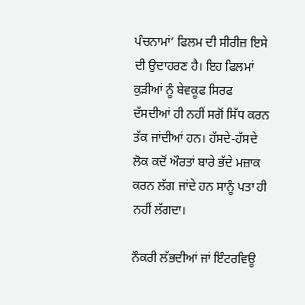ਪੰਚਨਾਮਾਂ’ ਫਿਲਮ ਦੀ ਸੀਰੀਜ਼ ਇਸੇ ਦੀ ਉਦਾਹਰਣ ਹੈ। ਇਹ ਫਿਲਮਾਂ ਕੁੜੀਆਂ ਨੂੰ ਬੇਵਕੂਫ ਸਿਰਫ ਦੱਸਦੀਆਂ ਹੀ ਨਹੀਂ ਸਗੋਂ ਸਿੱਧ ਕਰਨ ਤੱਕ ਜਾਂਦੀਆਂ ਹਨ। ਹੱਸਦੇ-ਹੱਸਦੇ ਲੋਕ ਕਦੋਂ ਔਰਤਾਂ ਬਾਰੇ ਭੱਦੇ ਮਜ਼ਾਕ ਕਰਨ ਲੱਗ ਜਾਂਦੇ ਹਨ ਸਾਨੂੰ ਪਤਾ ਹੀ ਨਹੀਂ ਲੱਗਦਾ।

ਨੌਕਰੀ ਲੱਭਦੀਆਂ ਜਾਂ ਇੰਟਰਵਿਊ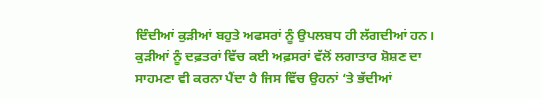ਦਿੰਦੀਆਂ ਕੁੜੀਆਂ ਬਹੁਤੇ ਅਫਸਰਾਂ ਨੂੰ ਉਪਲਬਧ ਹੀ ਲੱਗਦੀਆਂ ਹਨ। ਕੁੜੀਆਂ ਨੂੰ ਦਫ਼ਤਰਾਂ ਵਿੱਚ ਕਈ ਅਫ਼ਸਰਾਂ ਵੱਲੋਂ ਲਗਾਤਾਰ ਸ਼ੋਸ਼ਣ ਦਾ ਸਾਹਮਣਾ ਵੀ ਕਰਨਾ ਪੈਂਦਾ ਹੈ ਜਿਸ ਵਿੱਚ ਉਹਨਾਂ ‘ਤੇ ਭੱਦੀਆਂ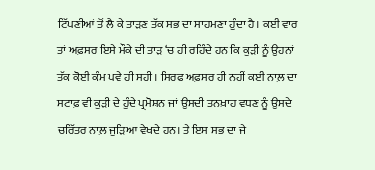ਟਿੱਪਣੀਆਂ ਤੋਂ ਲੈ ਕੇ ਤਾੜਣ ਤੱਕ ਸਭ ਦਾ ਸਾਹਮਣਾ ਹੁੰਦਾ ਹੈ। ਕਈ ਵਾਰ ਤਾਂ ਅਫ਼ਸਰ ਇਸੇ ਮੌਕੇ ਦੀ ਤਾੜ ‘ਚ ਹੀ ਰਹਿੰਦੇ ਹਨ ਕਿ ਕੁੜੀ ਨੂੰ ਉਹਨਾਂ ਤੱਕ ਕੋਈ ਕੰਮ ਪਵੇ ਹੀ ਸਹੀ। ਸਿਰਫ ਅਫ਼ਸਰ ਹੀ ਨਹੀਂ ਕਈ ਨਾਲ਼ ਦਾ ਸਟਾਫ਼ ਵੀ ਕੁੜੀ ਦੇ ਹੁੰਦੇ ਪ੍ਰਮੋਸ਼ਨ ਜਾਂ ਉਸਦੀ ਤਨਖ਼ਾਹ ਵਧਣ ਨੂੰ ਉਸਦੇ ਚਰਿੱਤਰ ਨਾਲ਼ ਜੁੜਿਆ ਵੇਖਦੇ ਹਨ। ਤੇ ਇਸ ਸਭ ਦਾ ਜੇ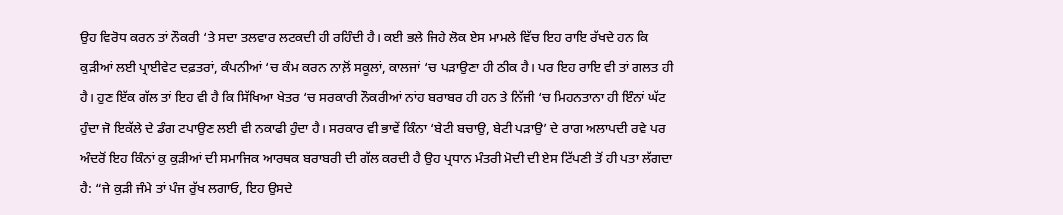ਉਹ ਵਿਰੋਧ ਕਰਨ ਤਾਂ ਨੌਕਰੀ ‘ਤੇ ਸਦਾ ਤਲਵਾਰ ਲਟਕਦੀ ਹੀ ਰਹਿੰਦੀ ਹੈ। ਕਈ ਭਲੇ ਜਿਹੇ ਲੋਕ ਏਸ ਮਾਮਲੇ ਵਿੱਚ ਇਹ ਰਾਇ ਰੱਖਦੇ ਹਨ ਕਿ ਕੁੜੀਆਂ ਲਈ ਪ੍ਰਾਈਵੇਟ ਦਫ਼ਤਰਾਂ, ਕੰਪਨੀਆਂ ‘ਚ ਕੰਮ ਕਰਨ ਨਾਲ਼ੋਂ ਸਕੂਲਾਂ, ਕਾਲਜਾਂ ‘ਚ ਪੜਾਉਣਾ ਹੀ ਠੀਕ ਹੈ। ਪਰ ਇਹ ਰਾਇ ਵੀ ਤਾਂ ਗਲਤ ਹੀ ਹੈ। ਹੁਣ ਇੱਕ ਗੱਲ ਤਾਂ ਇਹ ਵੀ ਹੈ ਕਿ ਸਿੱਖਿਆ ਖੇਤਰ ‘ਚ ਸਰਕਾਰੀ ਨੌਕਰੀਆਂ ਨਾਂਹ ਬਰਾਬਰ ਹੀ ਹਨ ਤੇ ਨਿੱਜੀ ‘ਚ ਮਿਹਨਤਾਨਾ ਹੀ ਇੰਨਾਂ ਘੱਟ ਹੁੰਦਾ ਜੋ ਇਕੱਲੇ ਦੇ ਡੰਗ ਟਪਾਉਣ ਲਈ ਵੀ ਨਕਾਫੀ ਹੁੰਦਾ ਹੈ। ਸਰਕਾਰ ਵੀ ਭਾਵੇਂ ਕਿੰਨਾ ‘ਬੇਟੀ ਬਚਾਉ, ਬੇਟੀ ਪੜਾਉ’ ਦੇ ਰਾਗ ਅਲਾਪਦੀ ਰਵੇ ਪਰ ਅੰਦਰੋਂ ਇਹ ਕਿੰਨਾਂ ਕੁ ਕੁੜੀਆਂ ਦੀ ਸਮਾਜਿਕ ਆਰਥਕ ਬਰਾਬਰੀ ਦੀ ਗੱਲ ਕਰਦੀ ਹੈ ਉਹ ਪ੍ਰਧਾਨ ਮੰਤਰੀ ਮੋਦੀ ਦੀ ਏਸ ਟਿੱਪਣੀ ਤੋਂ ਹੀ ਪਤਾ ਲੱਗਦਾ ਹੈ: “ਜੇ ਕੁੜੀ ਜੰਮੇ ਤਾਂ ਪੰਜ ਰੁੱਖ ਲਗਾਓ, ਇਹ ਉਸਦੇ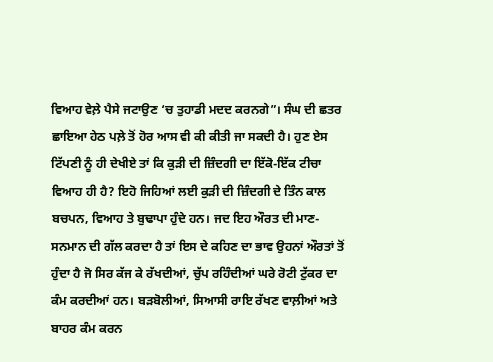ਵਿਆਹ ਵੇਲ਼ੇ ਪੈਸੇ ਜਟਾਉਣ ‘ਚ ਤੁਹਾਡੀ ਮਦਦ ਕਰਨਗੇ”। ਸੰਘ ਦੀ ਛਤਰ ਛਾਇਆ ਹੇਠ ਪਲ਼ੇ ਤੋਂ ਹੋਰ ਆਸ ਵੀ ਕੀ ਕੀਤੀ ਜਾ ਸਕਦੀ ਹੈ। ਹੁਣ ਏਸ ਟਿੱਪਣੀ ਨੂੰ ਹੀ ਦੇਖੀਏ ਤਾਂ ਕਿ ਕੁੜੀ ਦੀ ਜ਼ਿੰਦਗੀ ਦਾ ਇੱਕੋ-ਇੱਕ ਟੀਚਾ ਵਿਆਹ ਹੀ ਹੈ? ਇਹੋ ਜਿਹਿਆਂ ਲਈ ਕੁੜੀ ਦੀ ਜ਼ਿੰਦਗੀ ਦੇ ਤਿੰਨ ਕਾਲ ਬਚਪਨ, ਵਿਆਹ ਤੇ ਬੁਢਾਪਾ ਹੁੰਦੇ ਹਨ। ਜਦ ਇਹ ਔਰਤ ਦੀ ਮਾਣ-ਸਨਮਾਨ ਦੀ ਗੱਲ ਕਰਦਾ ਹੈ ਤਾਂ ਇਸ ਦੇ ਕਹਿਣ ਦਾ ਭਾਵ ਉਹਨਾਂ ਔਰਤਾਂ ਤੋਂ ਹੁੰਦਾ ਹੈ ਜੋ ਸਿਰ ਕੱਜ ਕੇ ਰੱਖਦੀਆਂ, ਚੁੱਪ ਰਹਿੰਦੀਆਂ ਘਰੇ ਰੋਟੀ ਟੁੱਕਰ ਦਾ ਕੰਮ ਕਰਦੀਆਂ ਹਨ। ਬੜਬੋਲੀਆਂ, ਸਿਆਸੀ ਰਾਇ ਰੱਖਣ ਵਾਲ਼ੀਆਂ ਅਤੇ ਬਾਹਰ ਕੰਮ ਕਰਨ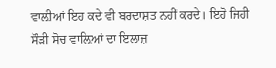ਵਾਲ਼ੀਆਂ ਇਹ ਕਦੇ ਵੀ ਬਰਦਾਸ਼ਤ ਨਹੀਂ ਕਰਦੇ। ਇਹੋ ਜਿਹੀ ਸੌੜੀ ਸੋਚ ਵਾਲ਼ਿਆਂ ਦਾ ਇਲਾਜ਼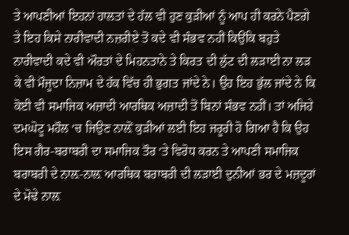ਤੇ ਆਪਣੀਆਂ ਇਹਨਾਂ ਹਾਲਤਾਂ ਦੇ ਹੱਲ ਵੀ ਹੁਣ ਕੁੜੀਆਂ ਨੂੰ ਆਪ ਹੀ ਕਰਨੇ ਪੈਣਗੇ ਤੇ ਇਹ ਕਿਸੇ ਨਾਰੀਵਾਦੀ ਨਜ਼ਰੀਏ ਤੋਂ ਕਦੇ ਵੀ ਸੰਭਵ ਨਹੀਂ ਕਿਉਂਕਿ ਬਹੁਤੇ ਨਾਰੀਵਾਦੀ ਕਦੇ ਵੀ ਔਰਤਾਂ ਦੇ ਮਿਹਨਤਾਨੇ ਤੇ ਕਿਰਤ ਦੀ ਲੁੱਟ ਦੀ ਲੜਾਈ ਨਾ ਲੜ ਕੇ ਵੀ ਮੌਜੂਦਾ ਨਿਜ਼ਾਮ ਦੇ ਹੱਕ ਵਿੱਚ ਹੀ ਭੁਗਤ ਜਾਂਦੇ ਨੇ। ਉਹ ਇਹ ਭੁੱਲ ਜਾਂਦੇ ਨੇ ਕਿ ਕੋਈ ਵੀ ਸਮਾਜਿਕ ਅਜ਼ਾਦੀ ਆਰਥਿਕ ਅਜ਼ਾਦੀ ਤੋਂ ਬਿਨਾਂ ਸੰਭਵ ਨਹੀਂ। ਤਾਂ ਅਜਿਹੇ ਦਮਘੋਟੂ ਮਹੌਲ ‘ਚ ਜਿਉਣ ਨਾਲ਼ੋਂ ਕੁੜੀਆਂ ਲਈ ਇਹ ਜਰੂਰੀ ਹੋ ਗਿਆ ਹੈ ਕਿ ਉਹ ਇਸ ਗੈਰ-ਬਰਾਬਰੀ ਦਾ ਸਮਾਜਿਕ ਤੌਰ ‘ਤੇ ਵਿਰੋਧ ਕਰਨ ਤੇ ਆਪਣੀ ਸਮਾਜਿਕ ਬਰਾਬਰੀ ਦੇ ਨਾਲ਼-ਨਾਲ਼ ਆਰਥਿਕ ਬਰਾਬਰੀ ਦੀ ਲੜਾਈ ਦੁਨੀਆਂ ਭਰ ਦੇ ਮਜ਼ਦੂਰਾਂ ਦੇ ਮੋਢੇ ਨਾਲ਼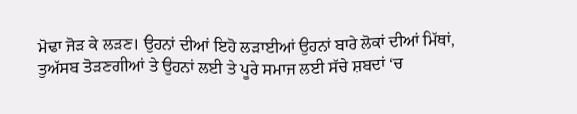ਮੋਢਾ ਜੋੜ ਕੇ ਲੜਣ। ਉਹਨਾਂ ਦੀਆਂ ਇਹੋ ਲੜਾਈਆਂ ਉਹਨਾਂ ਬਾਰੇ ਲੋਕਾਂ ਦੀਆਂ ਮਿੱਥਾਂ, ਤੁਅੱਸਬ ਤੋੜਣਗੀਆਂ ਤੇ ਉਹਨਾਂ ਲਈ ਤੇ ਪੂਰੇ ਸਮਾਜ ਲਈ ਸੱਚੇ ਸ਼ਬਦਾਂ ‘ਚ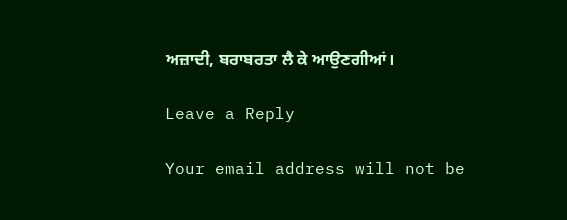ਅਜ਼ਾਦੀ, ਬਰਾਬਰਤਾ ਲੈ ਕੇ ਆਉਣਗੀਆਂ।

Leave a Reply

Your email address will not be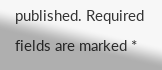published. Required fields are marked *